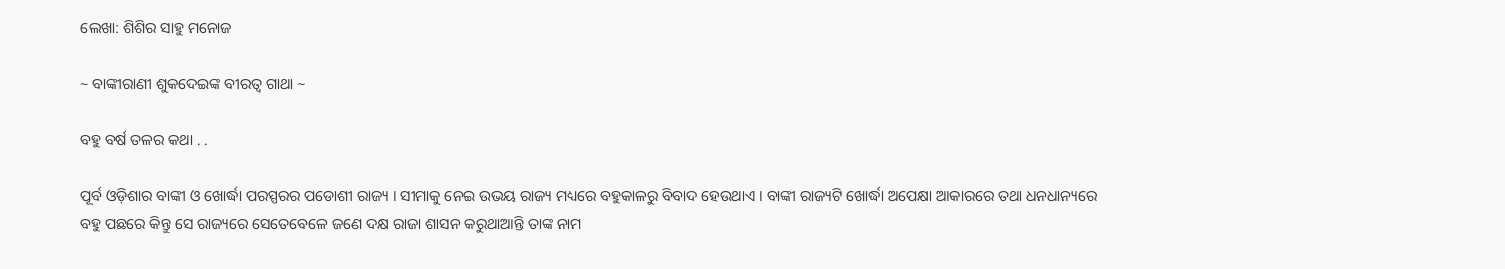ଲେଖା: ଶିଶିର ସାହୁ ମନୋଜ

~ ବାଙ୍କୀରାଣୀ ଶୁକଦେଇଙ୍କ ବୀରତ୍ୱ ଗାଥା ~

ବହୁ ବର୍ଷ ତଳର କଥା . .

ପୂର୍ବ ଓଡ଼ିଶାର ବାଙ୍କୀ ଓ ଖୋର୍ଦ୍ଧା ପରସ୍ପରର ପଡୋଶୀ ରାଜ୍ୟ । ସୀମାକୁ ନେଇ ଉଭୟ ରାଜ୍ୟ ମଧ୍ୟରେ ବହୁକାଳରୁ ବିବାଦ ହେଉଥାଏ । ବାଙ୍କୀ ରାଜ୍ୟଟି ଖୋର୍ଦ୍ଧା ଅପେକ୍ଷା ଆକାରରେ ତଥା ଧନଧାନ୍ୟରେ ବହୁ ପଛରେ କିନ୍ତୁ ସେ ରାଜ୍ୟରେ ସେତେବେଳେ ଜଣେ ଦକ୍ଷ ରାଜା ଶାସନ କରୁଥାଆନ୍ତି ତାଙ୍କ ନାମ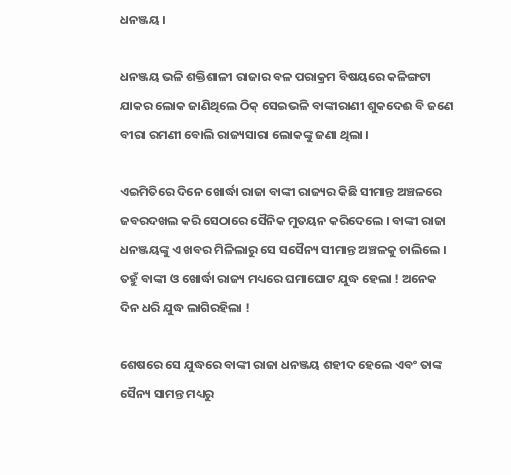ଧନଞ୍ଜୟ ।

ଧନଞ୍ଜୟ ଭଳି ଶକ୍ତିଶାଳୀ ରାଜାର ବଳ ପରାକ୍ରମ ବିଷୟରେ କଳିଙ୍ଗଟା ଯାକର ଲୋକ ଜାଣିଥିଲେ ଠିକ୍ ସେଇଭଳି ବାଙ୍କୀରାଣୀ ଶୁକଦେଈ ବି ଜଣେ ବୀରା ରମଣୀ ବୋଲି ରାଜ୍ୟସାରା ଲୋକଙ୍କୁ ଜଣା ଥିଲା ।

ଏଇମିତିରେ ଦିନେ ଖୋର୍ଦ୍ଧା ରାଜା ବାଙ୍କୀ ରାଜ୍ୟର କିଛି ସୀମାନ୍ତ ଅଞ୍ଚଳରେ ଜବରଦଖଲ କରି ସେଠାରେ ସୈନିକ ମୁତୟନ କରିଦେଲେ । ବାଙ୍କୀ ରାଜା ଧନଞ୍ଜୟଙ୍କୁ ଏ ଖବର ମିଳିଲାରୁ ସେ ସସୈନ୍ୟ ସୀମାନ୍ତ ଅଞ୍ଚଳକୁ ଚାଲିଲେ । ତହୁଁ ବାଙ୍କୀ ଓ ଖୋର୍ଦ୍ଧା ରାଜ୍ୟ ମଧ୍ୟରେ ଘମାଘୋଟ ଯୁଦ୍ଧ ହେଲା ! ଅନେକ ଦିନ ଧରି ଯୁଦ୍ଧ ଲାଗିରହିଲା !

ଶେଷରେ ସେ ଯୁଦ୍ଧରେ ବାଙ୍କୀ ରାଜା ଧନଞ୍ଜୟ ଶହୀଦ ହେଲେ ଏବଂ ତାଙ୍କ ସୈନ୍ୟ ସାମନ୍ତ ମଧ୍ୟରୁ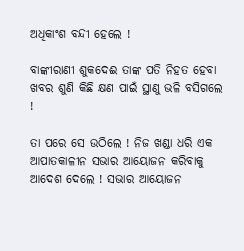ଅଧିକାଂଶ ବନ୍ଦୀ ହେଲେ !

ବାଙ୍କୀରାଣୀ ଶୁକଦେଈ ତାଙ୍କ ପତି ନିହତ ହେବା ଖବର ଶୁଣି କିଛି କ୍ଷଣ ପାଇଁ ସ୍ଥାଣୁ ଭଳି ବସିଗଲେ !

ତା ପରେ ସେ ଉଠିଲେ ! ନିଜ ଖଣ୍ଡା ଧରି ଏକ ଆପାତକାଳୀନ ସଭାର ଆୟୋଜନ କରିବାକୁ ଆଦେଶ ଦେଲେ ! ସଭାର ଆୟୋଜନ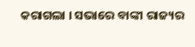କରାଗଲା । ସଭାରେ ବାଙ୍କୀ ରାଜ୍ୟର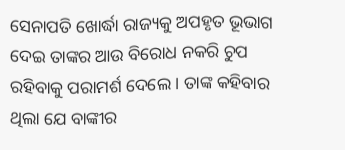ସେନାପତି ଖୋର୍ଦ୍ଧା ରାଜ୍ୟକୁ ଅପହୃତ ଭୂଭାଗ ଦେଇ ତାଙ୍କର ଆଉ ବିରୋଧ ନକରି ଚୁପ ରହିବାକୁ ପରାମର୍ଶ ଦେଲେ । ତାଙ୍କ କହିବାର ଥିଲା ଯେ ବାଙ୍କୀର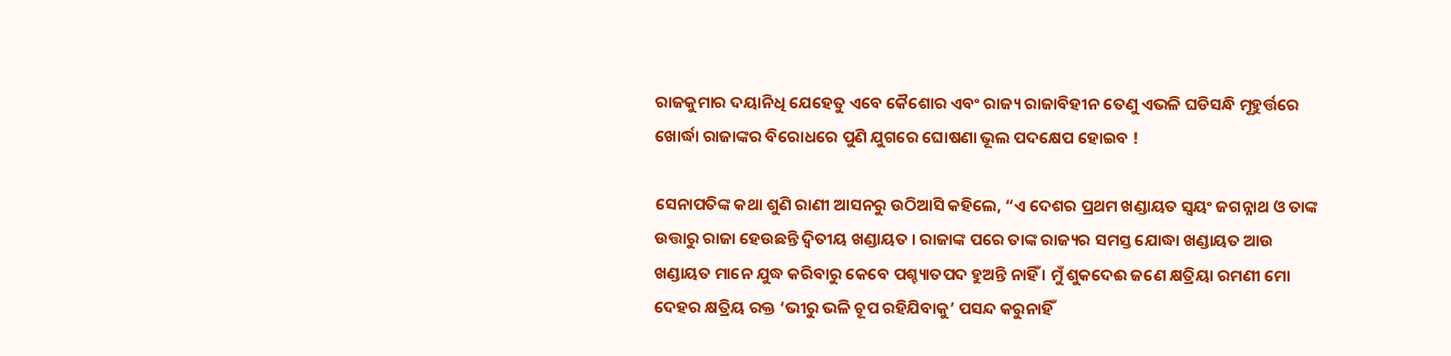ରାଜକୁମାର ଦୟାନିଧି ଯେହେତୁ ଏବେ କୈଶୋର ଏବଂ ରାଜ୍ୟ ରାଜାବିହୀନ ତେଣୁ ଏଭଳି ଘଡିସନ୍ଧି ମୂହୁର୍ତ୍ତରେ ଖୋର୍ଦ୍ଧା ରାଜାଙ୍କର ବିରୋଧରେ ପୁଣି ଯୁଗରେ ଘୋଷଣା ଭୂଲ ପଦକ୍ଷେପ ହୋଇବ !

ସେନାପତିଙ୍କ କଥା ଶୁଣି ରାଣୀ ଆସନରୁ ଉଠିଆସି କହିଲେ, “ଏ ଦେଶର ପ୍ରଥମ ଖଣ୍ଡାୟତ ସ୍ବୟଂ ଜଗନ୍ନାଥ ଓ ତାଙ୍କ ଉତ୍ତାରୁ ରାଜା ହେଉଛନ୍ତି ଦ୍ବିତୀୟ ଖଣ୍ଡାୟତ । ରାଜାଙ୍କ ପରେ ତାଙ୍କ ରାଜ୍ୟର ସମସ୍ତ ଯୋଦ୍ଧା ଖଣ୍ଡାୟତ ଆଉ ଖଣ୍ଡାୟତ ମାନେ ଯୁଦ୍ଧ କରିବାରୁ କେବେ ପଶ୍ଚ୍ୟାତପଦ ହୁଅନ୍ତି ନାହିଁ । ମୁଁ ଶୁକଦେଈ ଜଣେ କ୍ଷତ୍ରିୟା ରମଣୀ ମୋ ଦେହର କ୍ଷତ୍ରିୟ ରକ୍ତ ‘ଭୀରୁ ଭଳି ଚୂପ ରହିଯିବାକୁ’ ପସନ୍ଦ କରୁନାହିଁ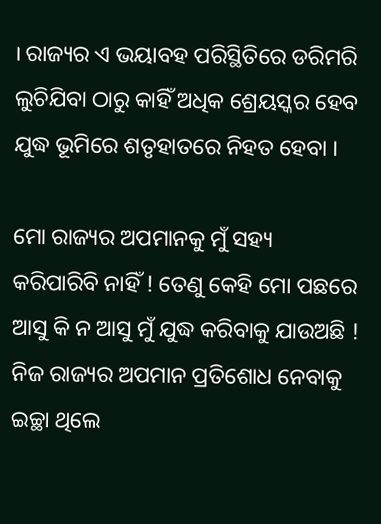। ରାଜ୍ୟର ଏ ଭୟାବହ ପରିସ୍ଥିତିରେ ଡରିମରି ଲୁଚିଯିବା ଠାରୁ କାହିଁ ଅଧିକ ଶ୍ରେୟସ୍କର ହେବ ଯୁଦ୍ଧ ଭୂମିରେ ଶତୃହାତରେ ନିହତ ହେବା ।

ମୋ ରାଜ୍ୟର ଅପମାନକୁ ମୁଁ ସହ୍ୟ କରିପାରିବି ନାହିଁ ! ତେଣୁ କେହି ମୋ ପଛରେ ଆସୁ କି ନ ଆସୁ ମୁଁ ଯୁଦ୍ଧ କରିବାକୁ ଯାଉଅଛି ! ନିଜ ରାଜ୍ୟର ଅପମାନ ପ୍ରତିଶୋଧ ନେବାକୁ ଇଚ୍ଛା ଥିଲେ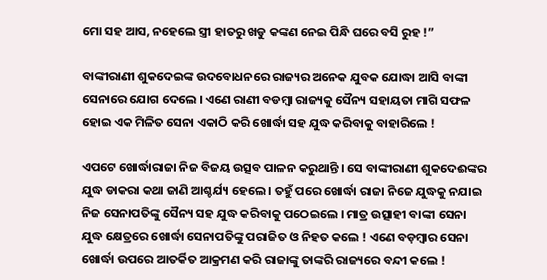ମୋ ସହ ଆସ, ନହେଲେ ସ୍ତ୍ରୀ ହାତରୁ ଖଡୁ କଙ୍କଣ ନେଇ ପିନ୍ଧି ଘରେ ବସି ରୁହ !”

ବାଙ୍କୀରାଣୀ ଶୁକଦେଇଙ୍କ ଉଦବୋଧନରେ ରାଜ୍ୟର ଅନେକ ଯୁବକ ଯୋଦ୍ଧା ଆସି ବାଙ୍କୀ ସେନାରେ ଯୋଗ ଦେଲେ । ଏଣେ ରାଣୀ ବଡମ୍ବା ରାଜ୍ୟକୁ ସୈନ୍ୟ ସହାୟତା ମାଗି ସଫଳ ହୋଇ ଏକ ମିଳିତ ସେନା ଏକାଠି କରି ଖୋର୍ଦ୍ଧା ସହ ଯୁଦ୍ଧ କରିବାକୁ ବାହାରିଲେ !

ଏପଟେ ଖୋର୍ଦ୍ଧାରାଜା ନିଜ ବିଜୟ ଉତ୍ସବ ପାଳନ କରୁଥାନ୍ତି । ସେ ବାଙ୍କୀରାଣୀ ଶୁକଦେଈଙ୍କର ଯୁଦ୍ଧ ଡାକରା କଥା ଜାଣି ଆଶ୍ଚର୍ଯ୍ୟ ହେଲେ । ତହୁଁ ପରେ ଖୋର୍ଦ୍ଧା ରାଜା ନିଜେ ଯୁଦ୍ଧକୁ ନଯାଇ ନିଜ ସେନାପତିଙ୍କୁ ସୈନ୍ୟ ସହ ଯୁଦ୍ଧ କରିବାକୁ ପଠେଇଲେ । ମାତ୍ର ଉତ୍ସାହୀ ବାଙ୍କୀ ସେନା ଯୁଦ୍ଧ କ୍ଷେତ୍ରରେ ଖୋର୍ଦ୍ଧା ସେନାପତିଙ୍କୁ ପରାଜିତ ଓ ନିହତ କଲେ ! ଏଣେ ବଡ଼ମ୍ବାର ସେନା ଖୋର୍ଦ୍ଧା ଉପରେ ଆତର୍କିତ ଆକ୍ରମଣ କରି ରାଜାଙ୍କୁ ତାଙ୍କରି ରାଜ୍ୟରେ ବନ୍ଦୀ କଲେ !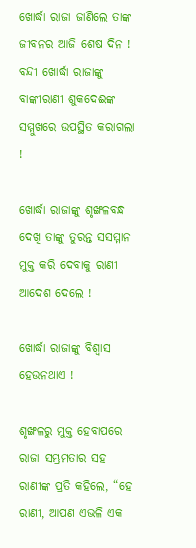ଖୋର୍ଦ୍ଧା ରାଜା ଜାଣିଲେ ତାଙ୍କ ଜୀବନର ଆଜି ଶେଷ ଦିନ ! ବନ୍ଦୀ ଖୋର୍ଦ୍ଧା ରାଜାଙ୍କୁ ବାଙ୍କୀରାଣୀ ଶୁକଦେଈଙ୍କ ସମ୍ମୁଖରେ ଉପସ୍ଥିତ କରାଗଲା !

ଖୋର୍ଦ୍ଧା ରାଜାଙ୍କୁ ଶୃଙ୍ଖଳବନ୍ଧ ଦେଖି ତାଙ୍କୁ ତୁରନ୍ତ ସସମ୍ମାନ ମୁକ୍ତ କରି ଦେବାକୁ ରାଣୀ ଆଦେଶ ଦେଲେ !

ଖୋର୍ଦ୍ଧା ରାଜାଙ୍କୁ ବିଶ୍ବାସ ହେଉନଥାଏ !

ଶୃଙ୍ଖଳରୁ ମୁକ୍ତ ହେବାପରେ ରାଜା ସମ୍ଭ୍ରମତାର ସହ ରାଣୀଙ୍କ ପ୍ରତି କହିଲେ, “ହେ ରାଣୀ, ଆପଣ ଏଭଳି ଏକ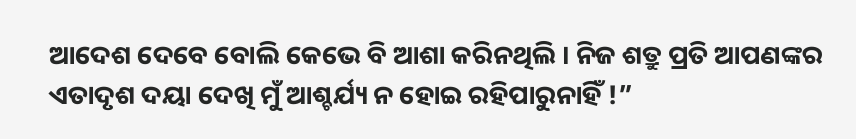ଆଦେଶ ଦେବେ ବୋଲି କେଭେ ବି ଆଶା କରିନଥିଲି । ନିଜ ଶତ୍ରୁ ପ୍ରତି ଆପଣଙ୍କର ଏତାଦୃଶ ଦୟା ଦେଖି ମୁଁ ଆଶ୍ଚର୍ଯ୍ୟ ନ ହୋଇ ରହିପାରୁନାହିଁ !”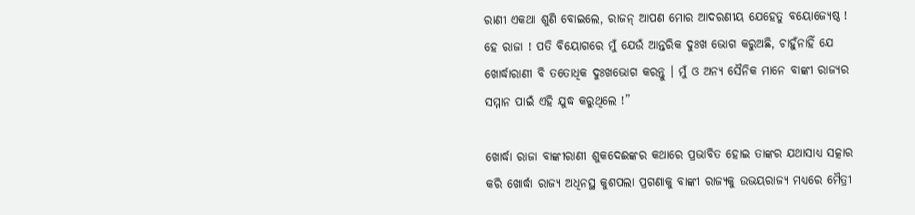ରାଣୀ ଏକଥା ଶୁଣି ବୋଇଲେ, ରାଜନ୍ ଆପଣ ମୋର ଆଦରଣୀୟ ଯେହେତୁ ବୟୋଜ୍ୟେଷ୍ଠ ! ହେ ରାଜା ! ପତି ବିୟୋଗରେ ମୁଁ ଯେଉଁ ଆନ୍ତରିକ ଦୁଃଖ ଭୋଗ କରୁଅଛି, ଚାହୁଁନାହିଁ ଯେ ଖୋର୍ଦ୍ଧାରାଣୀ ବି ତତୋଧିକ ଦୁଃଖଭୋଗ କରନ୍ତୁ । ମୁଁ ଓ ଅନ୍ୟ ସୈନିକ ମାନେ ବାଙ୍କୀ ରାଜ୍ୟର ସମ୍ମାନ ପାଇଁ ଏହି ଯୁଦ୍ଧ କରୁଥିଲେ !”

ଖୋର୍ଦ୍ଧା ରାଜା ବାଙ୍କୀରାଣୀ ଶୁକଦେଈଙ୍କର କଥାରେ ପ୍ରଭାବିତ ହୋଇ ତାଙ୍କର ଯଥାସାଧ୍ୟ ସତ୍କାର କରି ଖୋର୍ଦ୍ଧା ରାଜ୍ୟ ଅଧିନସ୍ଥ କୁଶପଲା ପ୍ରଗଣାକୁ ବାଙ୍କୀ ରାଜ୍ୟକୁ ଉଭୟରାଜ୍ୟ ମଧ୍ୟରେ ମୈତ୍ରୀ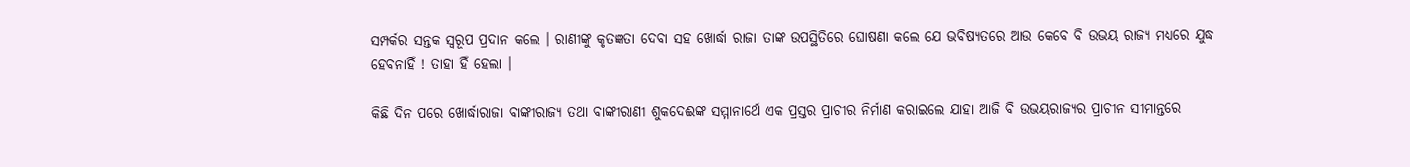ସମ୍ପର୍କର ସନ୍ତକ ସ୍ବରୂପ ପ୍ରଦାନ କଲେ । ରାଣୀଙ୍କୁ କୃତଜ୍ଞତା ଦେବା ସହ ଖୋର୍ଦ୍ଧା ରାଜା ତାଙ୍କ ଉପସ୍ଥିତିରେ ଘୋଷଣା କଲେ ଯେ ଭବିଷ୍ୟତରେ ଆଉ କେବେ ବି ଉଭୟ ରାଜ୍ୟ ମଧ୍ୟରେ ଯୁଦ୍ଧ ହେବନାହିଁ ! ତାହା ହିଁ ହେଲା ।

କିଛି ଦିନ ପରେ ଖୋର୍ଦ୍ଧାରାଜା ବାଙ୍କୀରାଜ୍ୟ ତଥା ବାଙ୍କୀରାଣୀ ଶୁକଦେଈଙ୍କ ସମ୍ମାନାର୍ଥେ ଏକ ପ୍ରସ୍ତର ପ୍ରାଚୀର ନିର୍ମାଣ କରାଇଲେ ଯାହା ଆଜି ବି ଉଭୟରାଜ୍ୟର ପ୍ରାଚୀନ ସୀମାନ୍ତରେ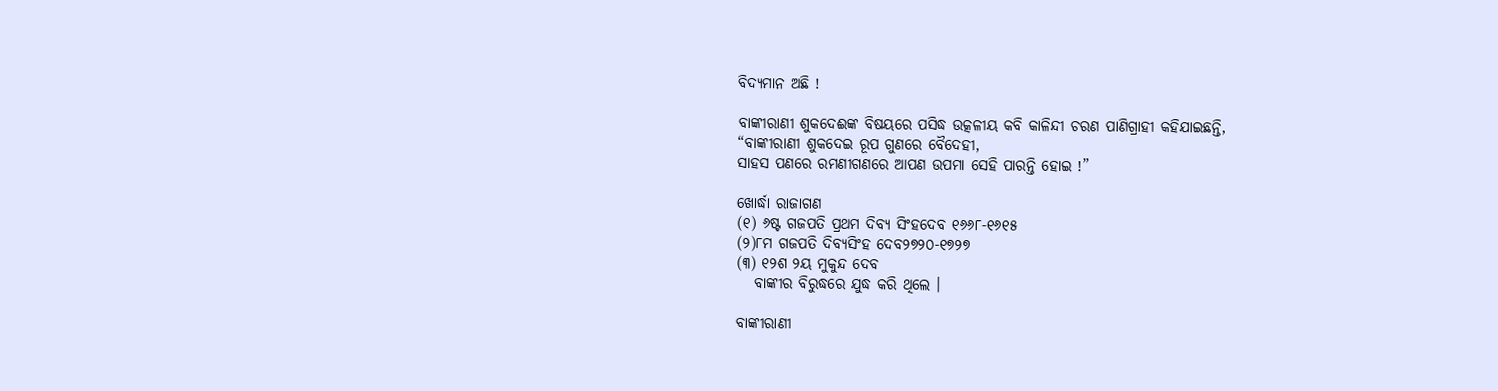ବିଦ୍ୟମାନ ଅଛି !

ବାଙ୍କୀରାଣୀ ଶୁକଦେଈଙ୍କ ବିଷୟରେ ପସିଦ୍ଧ ଉତ୍କଳୀୟ କବି କାଳିନ୍ଦୀ ଚରଣ ପାଣିଗ୍ରାହୀ କହିଯାଇଛନ୍ତି,
“ବାଙ୍କୀରାଣୀ ଶୁକଦେଇ ରୂପ ଗୁଣରେ ବୈଦେହୀ,
ସାହସ ପଣରେ ରମଣୀଗଣରେ ଆପଣ ଉପମା ସେହି ପାରନ୍ତି ହୋଇ !”

ଖୋର୍ଦ୍ଧା ରାଜାଗଣ
(୧) ୬ଷ୍ଟ ଗଜପତି ପ୍ରଥମ ଦିବ୍ୟ ସିଂହଦେବ ୧୬୬୮-୧୬୧୫
(୨)୮ମ ଗଜପତି ଦିବ୍ୟସିଂହ ଦେବ୨୭୨୦-୧୭୨୭
(୩) ୧୨ଶ ୨ୟ ମୁକୁନ୍ଦ ଦେବ
   ବାଙ୍କୀର ବିରୁଦ୍ଧରେ ଯୁଦ୍ଧ କରି ଥିଲେ ।

ବାଙ୍କୀରାଣୀ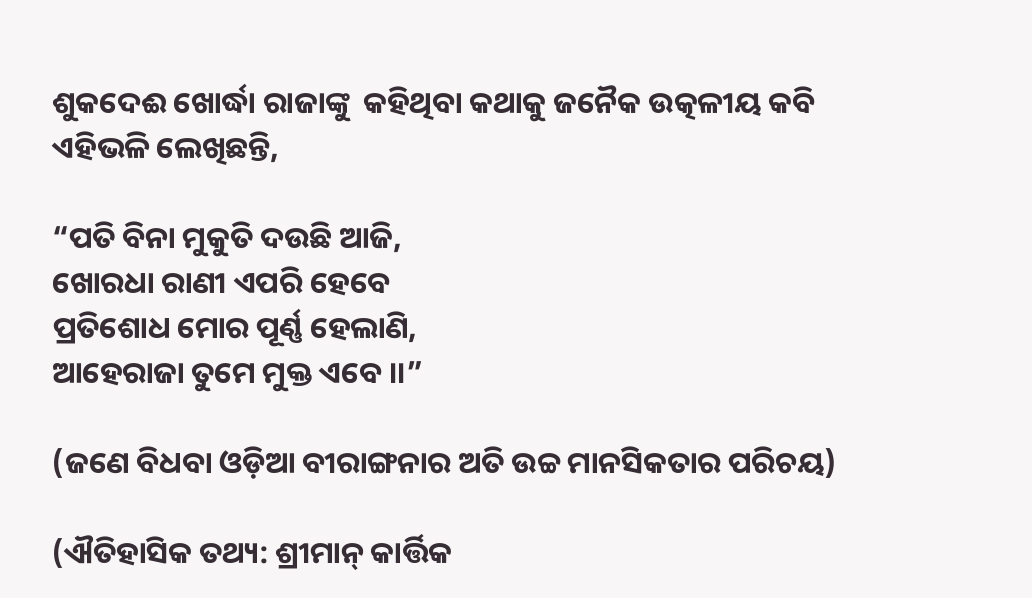ଶୁକଦେଈ ଖୋର୍ଦ୍ଧା ରାଜାଙ୍କୁ  କହିଥିବା କଥାକୁ ଜନୈକ ଉତ୍କଳୀୟ କବି ଏହିଭଳି ଲେଖିଛନ୍ତି,

“ପତି ବିନା ମୁକୁତି ଦଉଛି ଆଜି,
ଖୋରଧା ରାଣୀ ଏପରି ହେବେ
ପ୍ରତିଶୋଧ ମୋର ପୂର୍ଣ୍ଣ ହେଲାଣି,
ଆହେରାଜା ତୁମେ ମୁକ୍ତ ଏବେ ।।”

(ଜଣେ ବିଧବା ଓଡ଼ିଆ ବୀରାଙ୍ଗନାର ଅତି ଉଚ୍ଚ ମାନସିକତାର ପରିଚୟ)

(ଐତିହାସିକ ତଥ୍ୟ: ଶ୍ରୀମାନ୍ କାର୍ତ୍ତିକ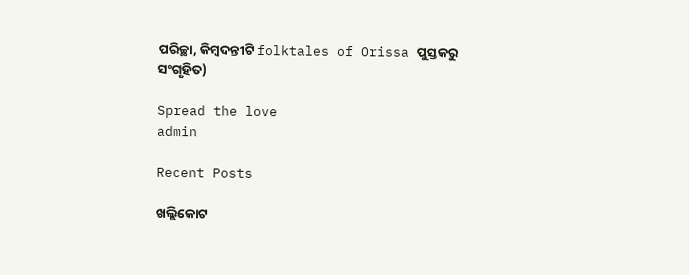ପରିଚ୍ଛା, କିମ୍ବଦନ୍ତୀଟି folktales of Orissa ପୁସ୍ତକରୁ ସଂଗୃହିତ)

Spread the love
admin

Recent Posts

ଖଲ୍ଲିକୋଟ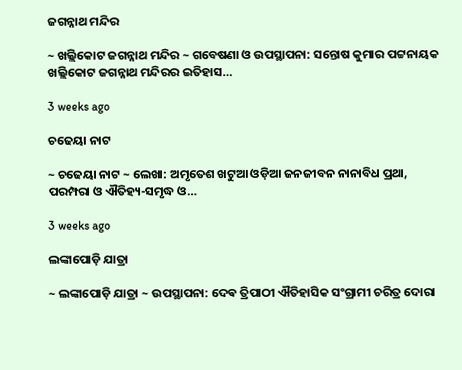ଜଗନ୍ନାଥ ମନ୍ଦିର

~ ଖଲ୍ଲିକୋଟ ଜଗନ୍ନାଥ ମନ୍ଦିର ~ ଗବେଷଣା ଓ ଉପସ୍ଥାପନା: ସନ୍ତୋଷ କୁମାର ପଟ୍ଟନାୟକ ଖଲ୍ଲିକୋଟ ଜଗନ୍ନାଥ ମନ୍ଦିରର ଇତିହାସ…

3 weeks ago

ଚଢେୟା ନାଟ

~ ଚଢେୟା ନାଟ ~ ଲେଖା: ଅମୃତେଶ ଖଟୁଆ ଓଡ଼ିଆ ଜନଜୀବନ ନାନାବିଧ ପ୍ରଥା, ପରମ୍ପରା ଓ ଐତିହ୍ୟ-ସମୃଦ୍ଧ ଓ…

3 weeks ago

ଲଙ୍କାପୋଡ଼ି ଯାତ୍ରା

~ ଲଙ୍କାପୋଡ଼ି ଯାତ୍ରା ~ ଉପସ୍ଥାପନା: ଦେଵ ତ୍ରିପାଠୀ ଐତିହାସିକ ସଂଗ୍ରାମୀ ଚରିତ୍ର ଦୋରା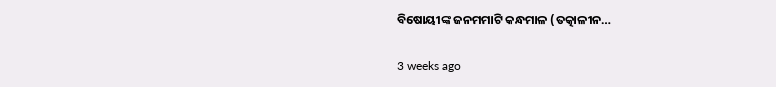ବିଷୋୟୀଙ୍କ ଜନମମାଟି କନ୍ଧମାଳ (ତତ୍କାଳୀନ…

3 weeks ago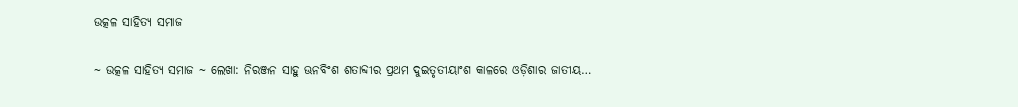ଉତ୍କଳ ସାହିତ୍ୟ ସମାଜ

~ ଉତ୍କଳ ସାହିତ୍ୟ ସମାଜ ~ ଲେଖା: ନିରଞ୍ଜନ ସାହୁ ଊନବିଂଶ ଶତାବ୍ଦୀର ପ୍ରଥମ ଦୁଇତୃତୀୟାଂଶ କାଳରେ ଓଡ଼ିଶାର ଜାତୀୟ…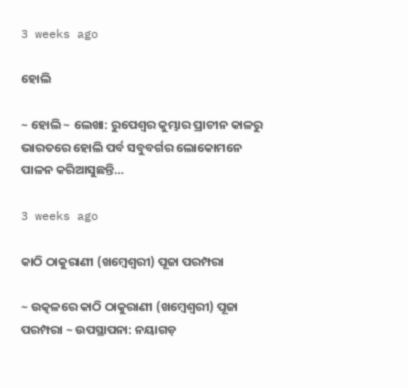3 weeks ago

ହୋଲି

~ ହୋଲି ~ ଲେଖା: ରୁପେଶ୍ୱର କୁମ୍ଭାର ପ୍ରାଚୀନ କାଳରୁ ଭାରତରେ ହୋଲି ପର୍ବ ସବୁବର୍ଗର ଲୋକୋମନେ ପାଳନ କରିଆସୁଛନ୍ତି…

3 weeks ago

କାଠି ଠାକୁରାଣୀ (ଖମ୍ବେଶ୍ଵରୀ) ପୂଜା ପରମ୍ପରା

~ ଉତ୍କଳରେ କାଠି ଠାକୁରାଣୀ (ଖମ୍ବେଶ୍ଵରୀ) ପୂଜା ପରମ୍ପରା ~ ଉପସ୍ଥାପନା: ନୟାଗଡ଼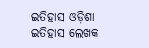ଇତିହାସ ଓଡ଼ିଶା ଇତିହାସ ଲେଖକ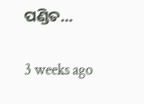ପଣ୍ଡିତ…

3 weeks ago